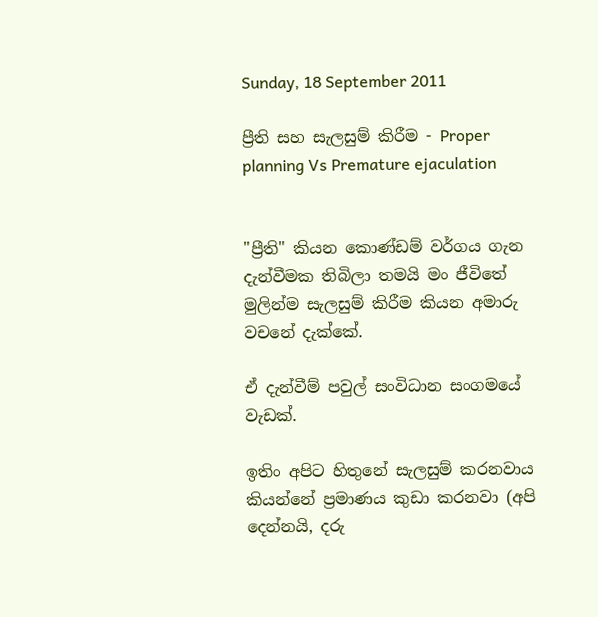Sunday, 18 September 2011

ප්‍රීති සහ සැලසුම් කිරීම - Proper planning Vs Premature ejaculation


"ප්‍රීති" කියන කොණ්ඩම් වර්ගය ගැන දැන්වීමක තිබිලා තමයි මං ජීවිතේ මුලින්ම සැලසුම් කිරීම කියන අමාරු වචනේ දැක්කේ.

ඒ දැන්වීම් පවුල් සංවිධාන සංගමයේ වැඩක්.

ඉතිං අපිට හිතුනේ සැලසුම් කරනවාය කියන්නේ ප්‍රමාණය කුඩා කරනවා (අපි දෙන්නයි, දරු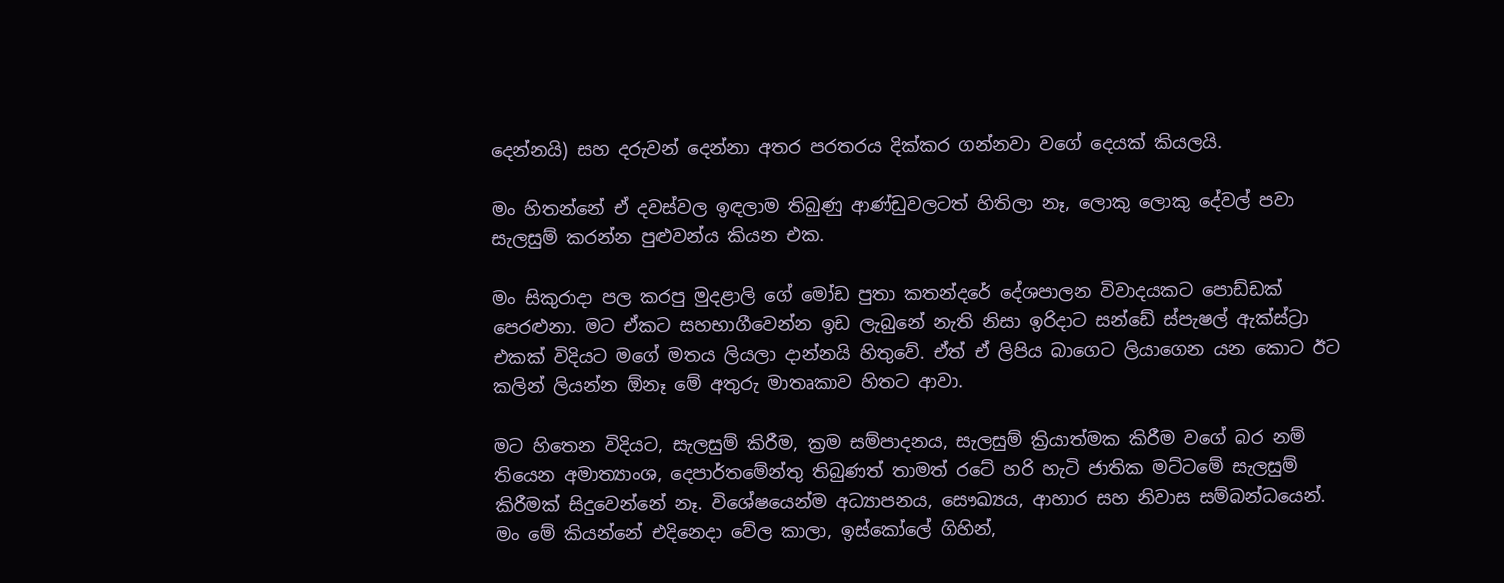දෙන්නයි) සහ දරුවන් දෙන්නා අතර පරතරය දික්කර ගන්නවා වගේ දෙයක් කියලයි.

මං හිතන්නේ ඒ දවස්වල ඉඳලාම තිබුණු ආණ්ඩුවලටත් හිතිලා නෑ, ලොකු ලොකු දේවල් පවා සැලසුම් කරන්න පුළුවන්ය කියන එක.

මං සිකුරාදා පල කරපු මුදළාලි ගේ මෝඩ පුතා කතන්දරේ දේශපාලන විවාදයකට පොඩ්ඩක් පෙරළුනා. මට ඒකට සහභාගීවෙන්න ඉඩ ලැබුනේ නැති නිසා ඉරිදාට සන්ඩේ ස්පැෂල් ඇක්ස්ට්‍රා එකක් විදියට මගේ මතය ලියලා දාන්නයි හිතුවේ. ඒත් ඒ ලිපිය බාගෙට ලියාගෙන යන කොට ඊට කලින් ලියන්න ඕනෑ මේ අතුරු මාතෘකාව හිතට ආවා.

මට හිතෙන විදියට, සැලසුම් කිරීම, ක්‍රම සම්පාදනය, සැලසුම් ක්‍රියාත්මක කිරීම වගේ බර නම් තියෙන අමාත්‍යාංශ, දෙපාර්තමේන්තු තිබුණත් තාමත් රටේ හරි හැටි ජාතික මට්ටමේ සැලසුම් කිරීමක් සිදුවෙන්නේ නෑ. විශේෂයෙන්ම අධ්‍යාපනය, සෞඛ්‍යය, ආහාර සහ නිවාස සම්බන්ධයෙන්. මං මේ කියන්නේ එදිනෙදා වේල කාලා, ඉස්කෝලේ ගිහින්,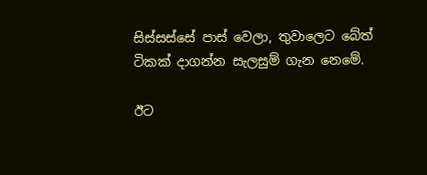සිස්සස්සේ පාස් වෙලා, තුවාලෙට බේත් ටිකක් දාගන්න සැලසුම් ගැන නෙමේ.

ඊට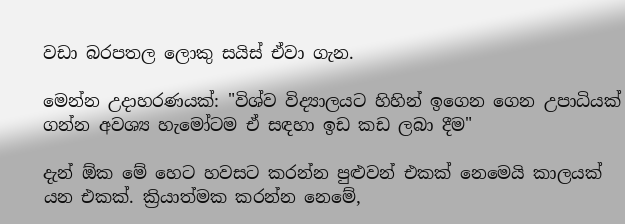වඩා බරපතල ලොකු සයිස් ඒවා ගැන.

මෙන්න උදාහරණයක්: "විශ්ව විද්‍යාලයට හිහින් ඉගෙන ගෙන උපාධියක් ගන්න අවශ්‍ය හැමෝටම ඒ සඳහා ඉඩ කඩ ලබා දීම"

දැන් ඕක මේ හෙට හවසට කරන්න පුළුවන් එකක් නෙමෙයි කාලයක් යන එකක්. ක්‍රියාත්මක කරන්න නෙමේ,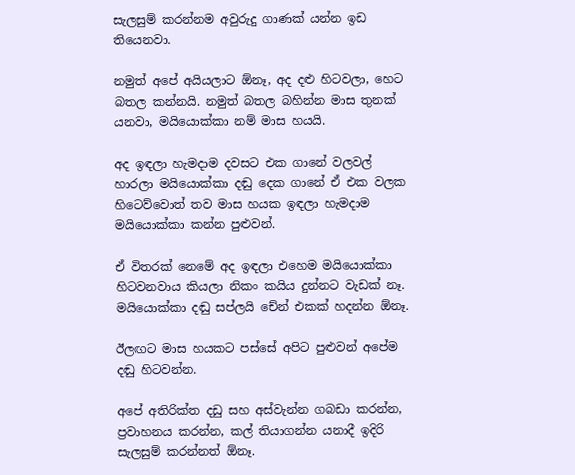සැලසුම් කරන්නම අවුරුදු ගාණක් යන්න ඉඩ තියෙනවා.

නමුත් අපේ අයියලාට ඕනෑ, අද දළු හිටවලා, හෙට බතල කන්නයි. නමුත් බතල බහින්න මාස තුනක් යනවා, මයියොක්කා නම් මාස හයයි.

අද ඉඳලා හැමදාම දවසට එක ගානේ වලවල් හාරලා මයියොක්කා දඬු දෙක ගානේ ඒ එක වලක හිටෙව්වොත් තව මාස හයක ඉඳලා හැමදාම මයියොක්කා කන්න පුළුවන්.

ඒ විතරක් නෙමේ අද ඉඳලා එහෙම මයියොක්කා හිටවනවාය කියලා නිකං කයිය දුන්නට වැඩක් නෑ. මයියොක්කා දඬු සප්ලයි චේන් එකක් හදන්න ඕනෑ.

ඊලඟට මාස හයකට පස්සේ අපිට පුළුවන් අපේම දඬු හිටවන්න.

අපේ අතිරික්ත දඩු සහ අස්වැන්න ගබඩා කරන්න, ප්‍රවාහනය කරන්න, කල් තියාගන්න යනාදී ඉදිරි සැලසුම් කරන්නත් ඕනෑ.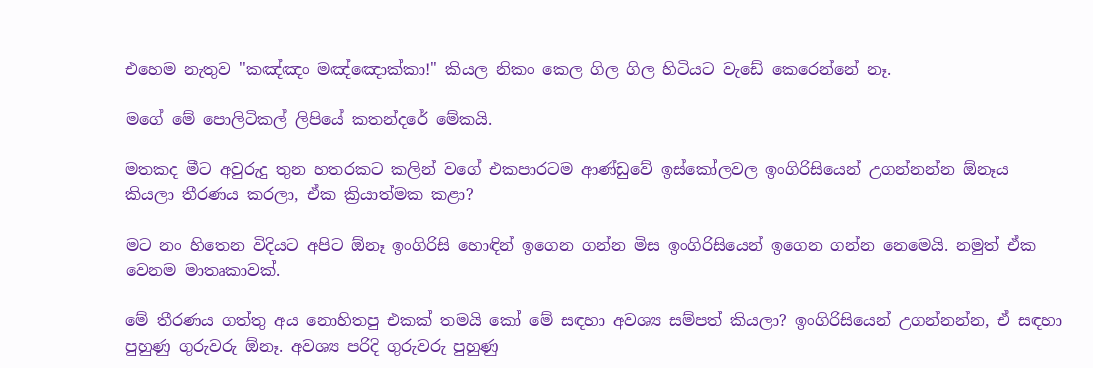එහෙම නැතුව "කඤ්ඤං මඤ්ඤොක්කා!" කියල නිකං කෙල ගිල ගිල හිටියට වැඩේ කෙරෙන්නේ නෑ.

මගේ මේ පොලිටිකල් ලිපියේ කතන්දරේ මේකයි.

මතකද මීට අවුරුදු තුන හතරකට කලින් වගේ එකපාරටම ආණ්ඩුවේ ඉස්කෝලවල ඉංගිරිසියෙන් උගන්නන්න ඕනෑය කියලා තීරණය කරලා, ඒක ක්‍රියාත්මක කළා?

මට නං හිතෙන විදියට අපිට ඕනෑ ඉංගිරිසි හොඳින් ඉගෙන ගන්න මිස ඉංගිරිසියෙන් ඉගෙන ගන්න නෙමෙයි. නමුත් ඒක වෙනම මාතෘකාවක්.

මේ තීරණය ගත්තු අය නොහිතපු එකක් තමයි කෝ මේ සඳහා අවශ්‍ය සම්පත් කියලා? ඉංගිරිසියෙන් උගන්නන්න, ඒ සඳහා පුහුණු ගුරුවරු ඕනෑ. අවශ්‍ය පරිදි ගුරුවරු පුහුණු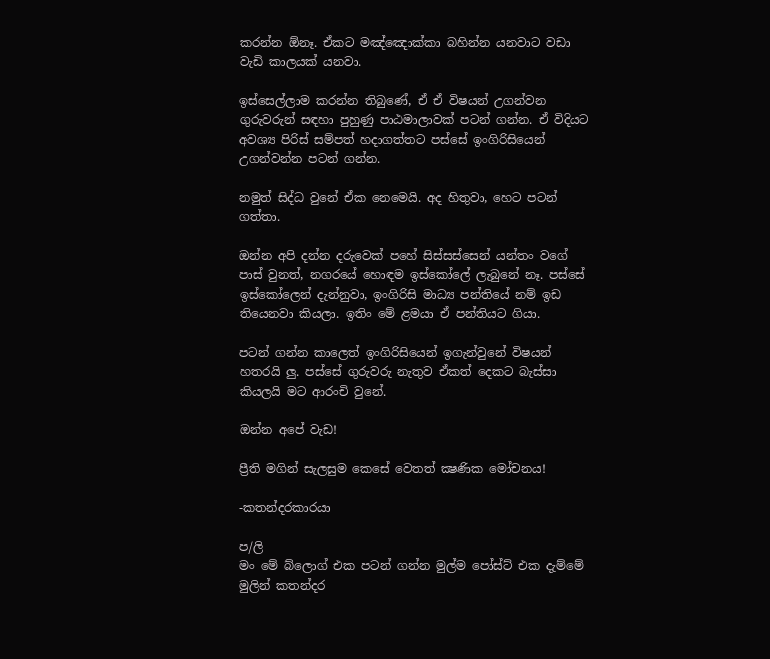කරන්න ඕනෑ. ඒකට මඤ්ඤොක්කා බහින්න යනවාට වඩා වැඩි කාලයක් යනවා.

ඉස්සෙල්ලාම කරන්න තිබුණේ, ඒ ඒ විෂයන් උගන්වන ගුරුවරුන් සඳහා පුහුණු පාඨමාලාවක් පටන් ගන්න. ඒ විදියට අවශ්‍ය පිරිස් සම්පත් හදාගත්තට පස්සේ ඉංගිරිසියෙන් උගන්වන්න පටන් ගන්න.

නමුත් සිද්ධ වුනේ ඒක නෙමෙයි. අද හිතුවා, හෙට පටන් ගත්තා.

ඔන්න අපි දන්න දරුවෙක් පහේ සිස්සස්සෙන් යන්තං වගේ පාස් වුනත්, නගරයේ හොඳම ඉස්කෝලේ ලැබුනේ නෑ. පස්සේ ඉස්කෝලෙන් දැන්නුවා, ඉංගිරිසි මාධ්‍ය පන්තියේ නම් ඉඩ තියෙනවා කියලා. ඉතිං මේ ළමයා ඒ පන්තියට ගියා.

පටන් ගන්න කාලෙත් ඉංගිරිසියෙන් ඉගැන්වුනේ විෂයන් හතරයි ලු. පස්සේ ගුරුවරු නැතුව ඒකත් දෙකට බැස්සා කියලයි මට ආරංචි වුනේ.

ඔන්න අපේ වැඩ!

ප්‍රීති මගින් සැලසුම කෙසේ වෙතත් ක්‍ෂණික මෝචනය!

-කතන්දරකාරයා

ප/ලි
මං මේ බ්ලොග් එක පටන් ගන්න මුල්ම පෝස්ට් එක දැම්මේ මුලින් කතන්දර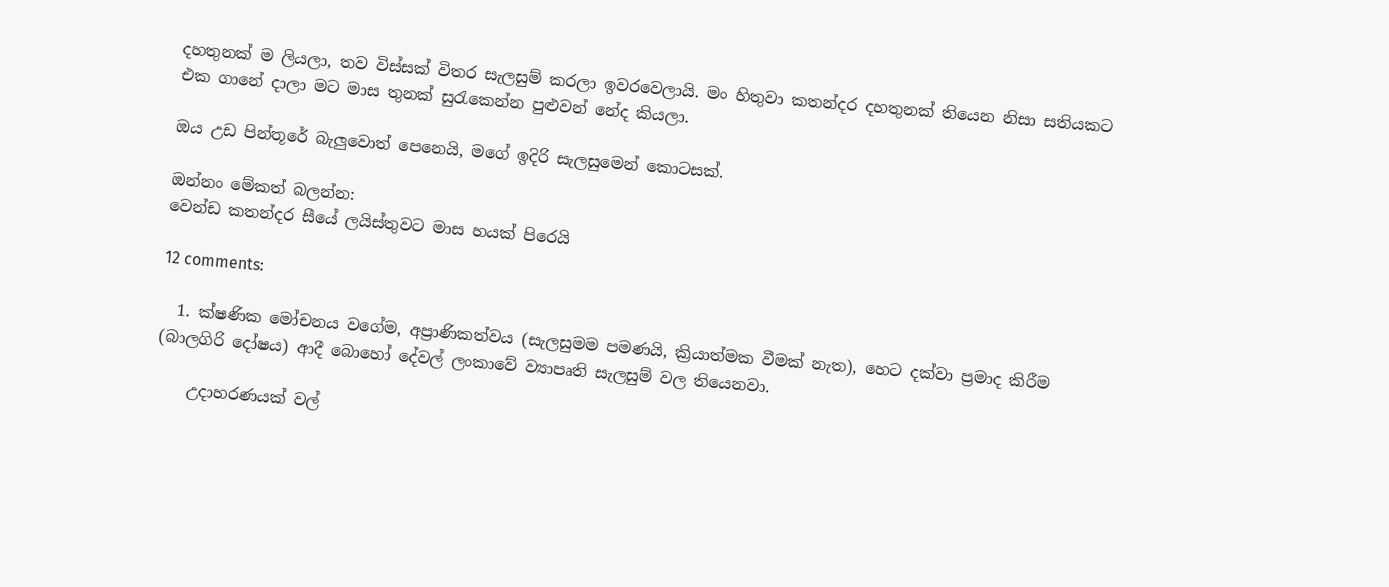දහතුනක් ම ලියලා, තව විස්සක් විතර සැලසුම් කරලා ඉවරවෙලායි. මං හිතුවා කතන්දර දහතුනක් තියෙන නිසා සතියකට එක ගානේ දාලා මට මාස තුනක් සුරැකෙන්න පුළුවන් නේද කියලා.

ඔය උඩ පින්තූරේ බැලුවොත් පෙනෙයි, මගේ ඉදිරි සැලසුමෙන් කොටසක්.

ඔන්නං මේකත් බලන්න:
වෙන්ඩ කතන්දර සීයේ ලයිස්තුවට මාස හයක් පිරෙයි

12 comments:

  1. ක්ෂණික මෝචනය වගේම, අප්‍රාණිකත්වය (සැලසුමම පමණයි, ක්‍රියාත්මක වීමක් නැත), හෙට දක්වා ප්‍රමාද කිරීම (බාලගිරි දෝෂය) ආදී බොහෝ දේවල් ලංකාවේ ව්‍යාපෘති සැලසුම් වල තියෙනවා.

    උදාහරණයක් වල්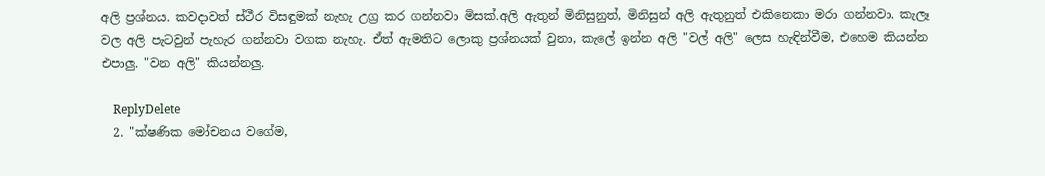අලි ප්‍රශ්නය. කවදාවත් ස්ථීර විසඳුමක් නැහැ උග්‍ර කර ගන්නවා මිසක්.අලි ඇතුන් මිනිසුනුත්, මිනිසුන් අලි ඇතුනුත් එකිනෙකා මරා ගන්නවා. කැලෑ වල අලි පැටවුන් පැහැර ගන්නවා වගක නැහැ. ඒත් ඇමතිට ලොකු ප්‍රශ්නයක් වුනා, කැලේ ඉන්න අලි "වල් අලි" ලෙස හැඳින්වීම, එහෙම කියන්න එපාලු. "වන අලි" කියන්නලු.

    ReplyDelete
  2. "ක්ෂණික මෝචනය වගේම,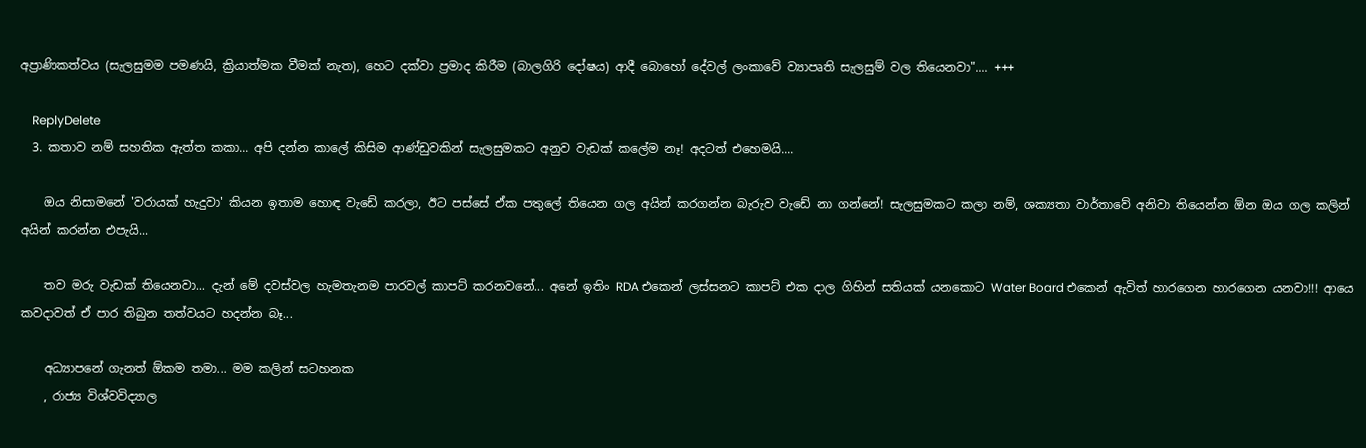අප්‍රාණිකත්වය (සැලසුමම පමණයි, ක්‍රියාත්මක වීමක් නැත), හෙට දක්වා ප්‍රමාද කිරීම (බාලගිරි දෝෂය) ආදී බොහෝ දේවල් ලංකාවේ ව්‍යාපෘති සැලසුම් වල තියෙනවා".... +++

    ReplyDelete
  3. කතාව නම් සහතික ඇත්ත කකා... අපි දන්න කාලේ කිසිම ආණ්ඩුවකින් සැලසුමකට අනුව වැඩක් කලේම නෑ! අදටත් එහෙමයි....

    ඔය නිසාමනේ 'වරායක් හැදුවා' කියන ඉතාම හොඳ වැඩේ කරලා, ඊට පස්සේ ඒක පතුලේ තියෙන ගල අයින් කරගන්න බැරුව වැඩේ නා ගන්නේ! සැලසුමකට කලා නම්, ශක්‍යතා වාර්තාවේ අනිවා තියෙන්න ඕන ඔය ගල කලින් අයින් කරන්න එපැයි...

    තව මරු වැඩක් තියෙනවා... දැන් මේ දවස්වල හැමතැනම පාරවල් කාපට් කරනවනේ... අනේ ඉතිං RDA එකෙන් ලස්සනට කාපට් එක දාල ගිහින් සතියක් යනකොට Water Board එකෙන් ඇවිත් හාරගෙන හාරගෙන යනවා!!! ආයෙ කවදාවත් ඒ පාර තිබුන තත්වයට හදන්න බෑ...

    අධ්‍යාපනේ ගැනත් ඕකම තමා... මම කලින් සටහනක
    , රාජ්‍ය විශ්වවිද්‍යාල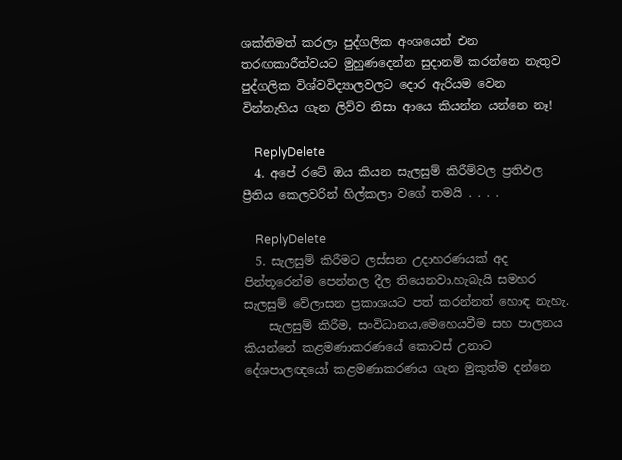ශක්තිමත් කරලා පුද්ගලික අංශයෙන් එන තරඟකාරීත්වයට මුහුණදෙන්න සුදානම් කරන්නෙ නැතුව පුද්ගලික විශ්වවිද්‍යාලවලට දොර ඇරියම වෙන වින්නැහිය ගැන ලිව්ව නිසා ආයෙ කියන්න යන්නෙ නෑ!

    ReplyDelete
  4. අපේ රටේ ඔය කියන සැලසුම් කිරීම්වල ප්‍රතිඵල ප්‍රීතිය කෙලවරින් හිල්කලා වගේ තමයි . . . .

    ReplyDelete
  5. සැලසුම් කිරීමට ලස්සන උදාහරණයක් අද පින්තූරෙන්ම පෙන්නල දීල තියෙනවා.හැබැයි සමහර සැලසුම් වේලාසන ප්‍රකාශයට පත් කරන්නත් හොඳ නැහැ.
    සැලසුම් කිරීම, සංවිධානය,මෙහෙයවීම සහ පාලනය කියන්නේ කළමණාකරණයේ කොටස් උනාට දේශපාලඥයෝ කළමණාකරණය ගැන මුකුත්ම දන්නෙ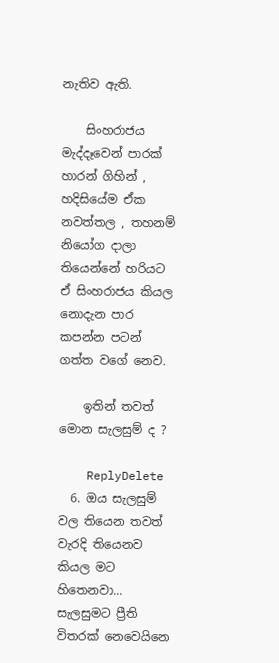නැතිව ඇති.

    සිංහරාජය මැද්දෑවෙන් පාරක් හාරන් ගිහින් , හදිසියේම ඒක නවත්තල , තහනම් නියෝග දාලා තියෙන්නේ හරියට ඒ සිංහරාජය කියල නොදැන පාර කපන්න පටන් ගත්ත වගේ නෙව.

    ඉතින් තවත් මොන සැලසුම් ද ?

    ReplyDelete
  6. ඔය සැලසුම් වල තියෙන තවත් වැරදි තියෙනව කියල මට හිතෙනවා... සැලසුමට ප්‍රීති විතරක් නෙවෙයිනෙ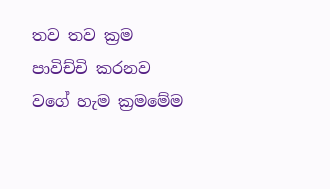තව තව ක්‍රම පාවිච්චි කරනව වගේ හැම ක්‍රමමේම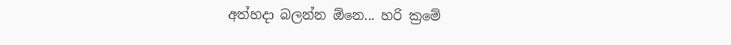අත්හදා බලන්න ඕනෙ... හරි ක්‍රමේ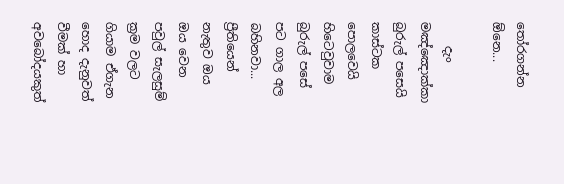තෝරගන්න ඕනෙ...

    දැං මඤ්ඤොක්කා බුරුල් පසෙයි කාස්ටක පොලවෙයි හිටෙවුවාම බුරුල් පසේ පට ගාල අල බහිනවා... ප්‍රීතියෙන් නැතුව ඔය ඔය වෙන පවුල් සැලසුම් ක්‍රම වලට ගියාම ඒගැන හොද දැනුවත් වීමක් හා අවබෝදයකුත්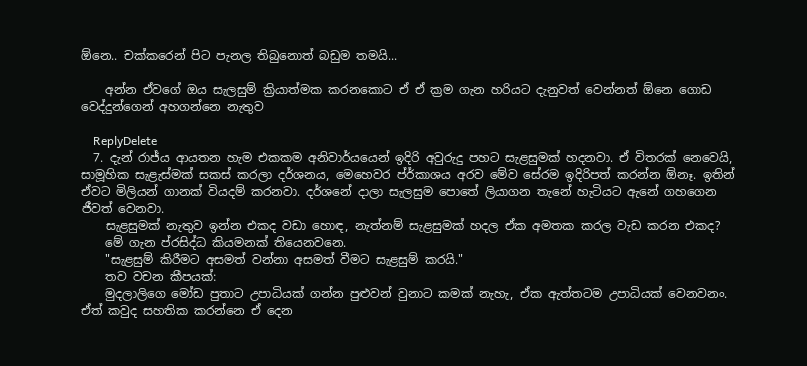ඕනෙ.. චක්කරෙන් පිට පැනල තිබුනොත් බඩුම තමයි...

    අන්න ඒවගේ ඔය සැලසුම් ක්‍රියාත්මක කරනකොට ඒ ඒ ක්‍රම ගැන හරියට දැනුවත් වෙන්නත් ඕනෙ ගොඩ වෙද්දුන්ගෙන් අහගන්නෙ නැතුව

    ReplyDelete
  7. දැන් රාජ්ය ආයතන හැම එකකම අනිවාර්යයෙන් ඉදිරි අවුරුදු පහට සැළසුමක් හදනවා. ඒ විතරක් නෙවෙයි, සාමූහික සැළැස්මක් සකස් කරලා දර්ශනය, මෙහෙවර ප්ර්කාශය අරව මේව සේරම ඉදිරිපත් කරන්න ඕනෑ. ඉතින් ඒවට මිලියන් ගානක් වියදම් කරනවා. දර්ශනේ දාලා සැලසුම පොතේ ලියාගන තැනේ හැටියට ඇනේ ගහගෙන ජීවත් වෙනවා.
    සැළසුමක් නැතුව ඉන්න එකද වඩා හොඳ, නැත්නම් සැළසුමක් හදල ඒක අමතක කරල වැඩ කරන එකද?
    මේ ගැන ප්රසිද්ධ කියමනක් තියෙනවනෙ.
    "සැළසුම් කිරීමට අසමත් වන්නා අසමත් වීමට සැළසුම් කරයි."
    තව වචන කීපයක්:
    මුදලාලිගෙ මෝඩ පුතාට උපාධියක් ගන්න පුළුවන් වුනාට කමක් නැහැ, ඒක ඇත්තටම උපාධියක් වෙනවනං. ඒත් කවුද සහතික කරන්නෙ ඒ දෙන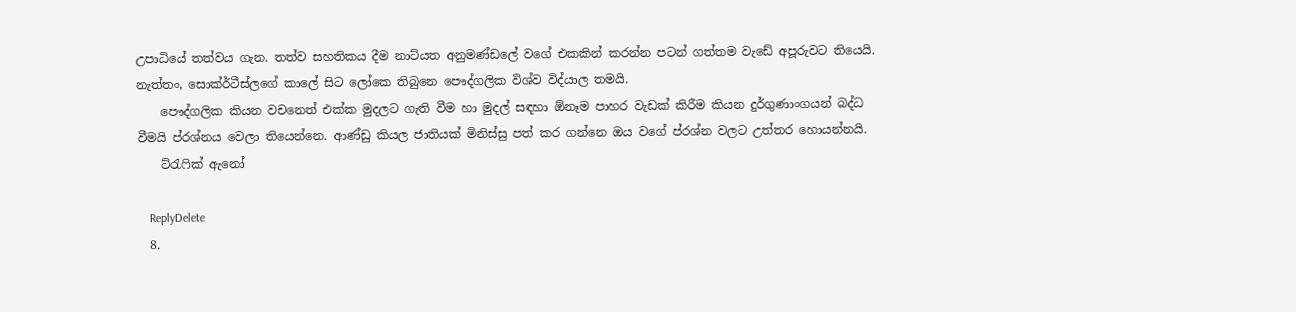උපාධියේ තත්වය ගැන. තත්ව සහතිකය දීම නාට්යත අනුමණ්ඩලේ වගේ එකකින් කරන්න පටන් ගත්තම වැඩේ අපූරුවට තියෙයි. නැත්තං, සොක්ර්ටීස්ලගේ කාලේ සිට ලෝකෙ තිබුනෙ පෞද්ගලික විශ්ව විද්යාල තමයි.
    පෞද්ගලික කියන වචනෙත් එක්ක මුදලට ගැති වීම හා මුදල් සඳහා ඕනෑම පාහර වැඩක් කිරීම කියන දුර්ගුණාංගයන් බද්ධ වීමයි ප්රශ්නය වෙලා තියෙන්නෙ. ආණ්ඩු කියල ජාතියක් මිනිස්සු පත් කර ගන්නෙ ඔය වගේ ප්රශ්න වලට උත්තර හොයන්නයි.
    ට්රැෆික් ඇනෝ

    ReplyDelete
  8.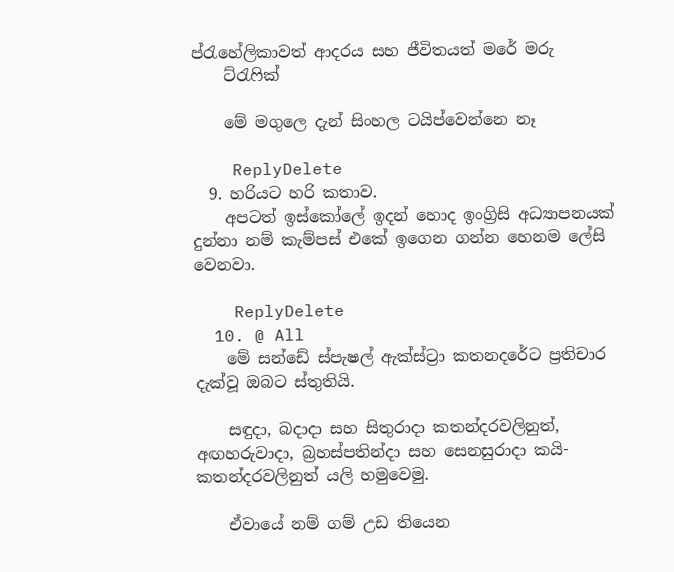ප්රැහේලිකාවත් ආදරය සහ ජීවිතයත් මරේ මරු
    ට්රැෆික්

    මේ මගුලෙ දැන් සිංහල ටයිප්වෙන්නෙ නෑ

    ReplyDelete
  9. හරියට හරි කතාව.
    අපටත් ඉස්කෝලේ ඉදන් හොද ඉංග්‍රිසි අධ්‍යාපනයක් දුන්නා නම් කැම්පස් එකේ ඉගෙන ගන්න හෙනම ලේසි වෙනවා.

    ReplyDelete
  10. @ All
    මේ සන්ඩේ ස්පැෂල් ඇක්ස්ට්‍රා කතනදරේට ප්‍රතිචාර දැක්වූ ඔබට ස්තුතියි.

    සඳුදා, බදාදා සහ සිතුරාදා කතන්දරවලිනුත්, අඟහරුවාදා, බ්‍රහස්පතින්දා සහ සෙනසුරාදා කයි-කතන්දරවලිනුත් යලි හමුවෙමු.

    ඒවායේ නම් ගම් උඩ තියෙන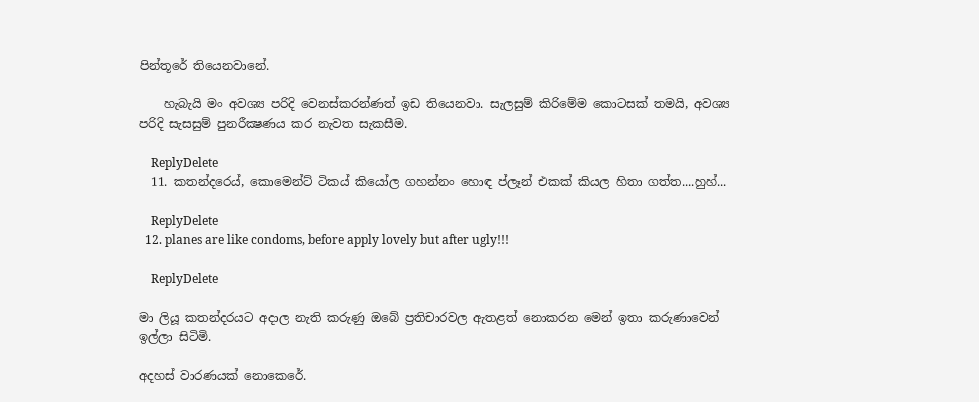පින්තූරේ තියෙනවානේ.

    හැබැයි මං අවශ්‍ය පරිදි වෙනස්කරන්ණත් ඉඩ තියෙනවා. සැලසුම් කිරිමේම කොටසක් තමයි, අවශ්‍ය පරිදි සැසසුම් පුනරීක්‍ෂණය කර නැවත සැකසීම.

    ReplyDelete
  11. කතන්දරෙය්, කොමෙන්ට් ටිකය් කියෝල ගහන්නං හොඳ ප්ලෑන් එකක් කියල හිතා ගත්ත....හුහ්...

    ReplyDelete
  12. planes are like condoms, before apply lovely but after ugly!!!

    ReplyDelete

මා ලියූ කතන්දරයට අදාල නැති කරුණු ඔබේ ප්‍රතිචාරවල ඇතළත් නොකරන මෙන් ඉතා කරුණාවෙන් ඉල්ලා සිටිමි.

අදහස් වාරණයක් නොකෙරේ.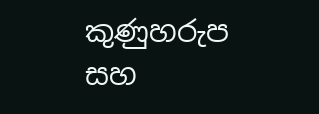කුණුහරුප සහ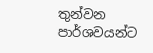තුන්වන පාර්ශවයන්ට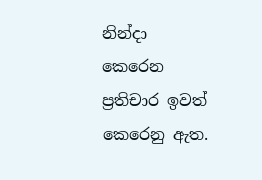නින්දා කෙරෙන ප්‍රතිචාර ඉවත් කෙරෙනු ඇත.